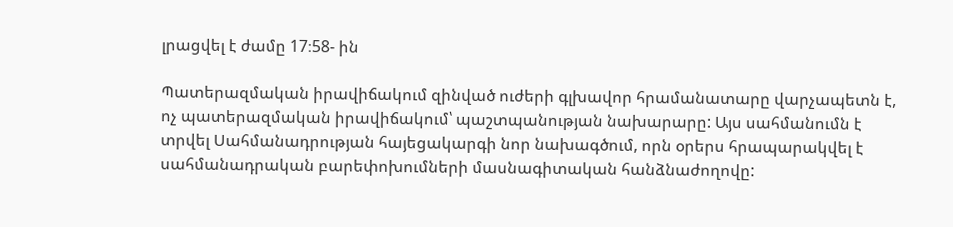լրացվել է ժամը 17։58- ին

Պատերազմական իրավիճակում զինված ուժերի գլխավոր հրամանատարը վարչապետն է, ոչ պատերազմական իրավիճակում՝ պաշտպանության նախարարը: Այս սահմանումն է տրվել Սահմանադրության հայեցակարգի նոր նախագծում, որն օրերս հրապարակվել է սահմանադրական բարեփոխումների մասնագիտական հանձնաժողովը: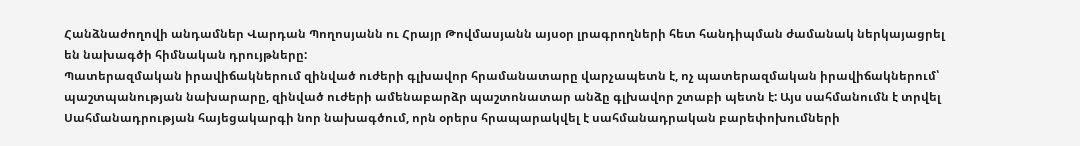Հանձնաժողովի անդամներ Վարդան Պողոսյանն ու Հրայր Թովմասյանն այսօր լրագրողների հետ հանդիպման ժամանակ ներկայացրել են նախագծի հիմնական դրույթները:
Պատերազմական իրավիճակներում զինված ուժերի գլխավոր հրամանատարը վարչապետն է, ոչ պատերազմական իրավիճակներում՝ պաշտպանության նախարարը, զինված ուժերի ամենաբարձր պաշտոնատար անձը գլխավոր շտաբի պետն է: Այս սահմանումն է տրվել Սահմանադրության հայեցակարգի նոր նախագծում, որն օրերս հրապարակվել է սահմանադրական բարեփոխումների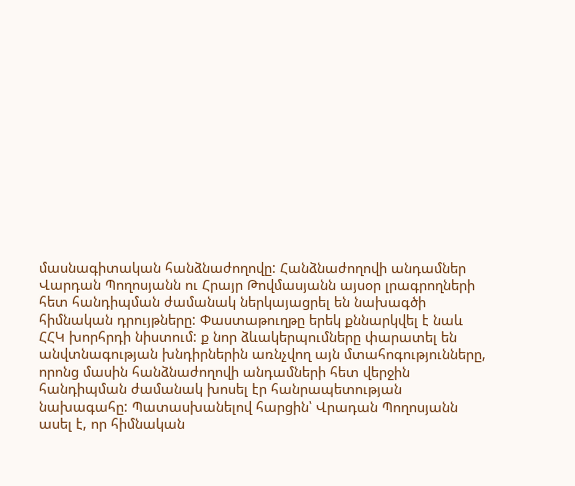մասնագիտական հանձնաժողովը: Հանձնաժողովի անդամներ Վարդան Պողոսյանն ու Հրայր Թովմասյանն այսօր լրագրողների հետ հանդիպման ժամանակ ներկայացրել են նախագծի հիմնական դրույթները: Փաստաթուղթը երեկ քննարկվել է նաև ՀՀԿ խորհրդի նիստում: ք նոր ձևակերպումները փարատել են անվտնագության խնդիրներին առնչվող այն մտահոգությունները, որոնց մասին հանձնաժողովի անդամների հետ վերջին հանդիպման ժամանակ խոսել էր հանրապետության նախագահը: Պատասխանելով հարցին՝ Վրադան Պողոսյանն ասել է, որ հիմնական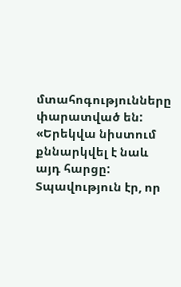մտահոգությունները փարատված են:
«Երեկվա նիստում քննարկվել է նաև այդ հարցը: Տպավություն էր, որ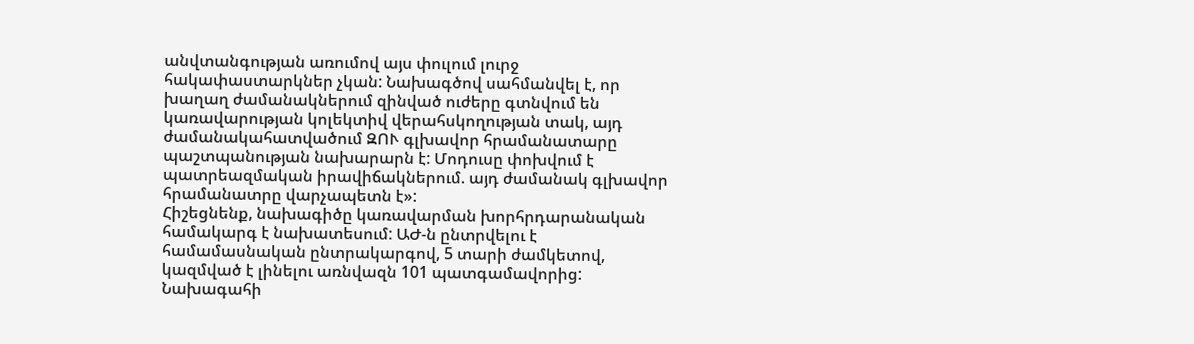անվտանգության առումով այս փուլում լուրջ հակափաստարկներ չկան: Նախագծով սահմանվել է, որ խաղաղ ժամանակներում զինված ուժերը գտնվում են կառավարության կոլեկտիվ վերահսկողության տակ, այդ ժամանակահատվածում ԶՈՒ գլխավոր հրամանատարը պաշտպանության նախարարն է: Մոդուսը փոխվում է պատրեազմական իրավիճակներում. այդ ժամանակ գլխավոր հրամանատրը վարչապետն է»:
Հիշեցնենք, նախագիծը կառավարման խորհրդարանական համակարգ է նախատեսում: ԱԺ-ն ընտրվելու է համամասնական ընտրակարգով, 5 տարի ժամկետով, կազմված է լինելու առնվազն 101 պատգամավորից: Նախագահի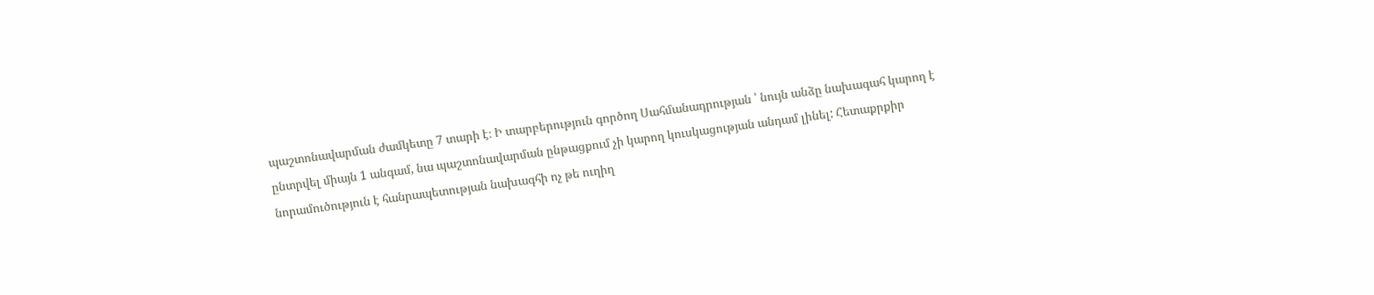պաշտոնավարման ժամկետը 7 տարի է։ Ի տարբերություն գործող Սահմանադրության ՝ նույն անձը նախագահ կարող է ընտրվել միայն 1 անգամ, նա պաշտոնավարման ընթացքում չի կարող կուսկացության անդամ լինել: Հետաքրքիր նորամուծություն է հանրապետության նախագհի ոչ թե ուղիղ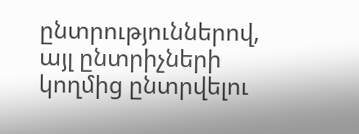ընտրություններով, այլ ընտրիչների կողմից ընտրվելու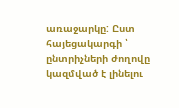առաջարկը: Ըստ հայեցակարգի ՝ ընտրիչների ժողովը կազմված է լինելու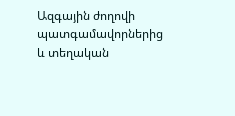Ազգային ժողովի պատգամավորներից և տեղական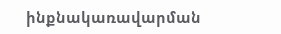ինքնակառավարման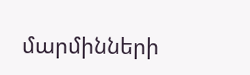մարմինների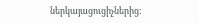ներկայացուցիչներից: